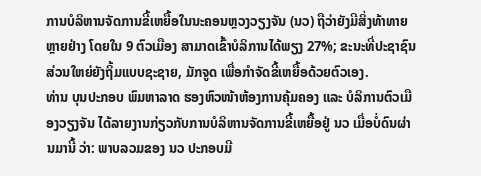ການບໍລິຫານຈັດການຂີ້ເຫຍື້ອໃນນະຄອນຫຼວງວຽງຈັນ (ນວ) ຖືວ່າຍັງມີສິ່ງທ້າທາຍຫຼາຍຢ່າງ ໂດຍໃນ 9 ຕົວເມືອງ ສາມາດເຂົ້າບໍລິການໄດ້ພຽງ 27%; ຂະນະທີ່ປະຊາຊົນສ່ວນໃຫຍ່ຍັງຖິ້ມແບບຊະຊາຍ, ມັກຈູດ ເພື່ອກໍາຈັດຂີ້ເຫຍື້ອດ້ວຍຕົວເອງ.
ທ່ານ ບຸນປະກອບ ພົມຫາລາດ ຮອງຫົວໜ້າຫ້ອງການຄຸ້ມຄອງ ແລະ ບໍລິການຕົວເມືອງວຽງຈັນ ໄດ້ລາຍງານກ່ຽວກັບການບໍລິຫານຈັດການຂີ້ເຫຍື້ອຢູ່ ນວ ເມື່ອບໍ່ດົນຜ່ານມານີ້ ວ່າ: ພາບລວມຂອງ ນວ ປະກອບມີ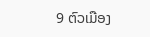9 ຕົວເມືອງ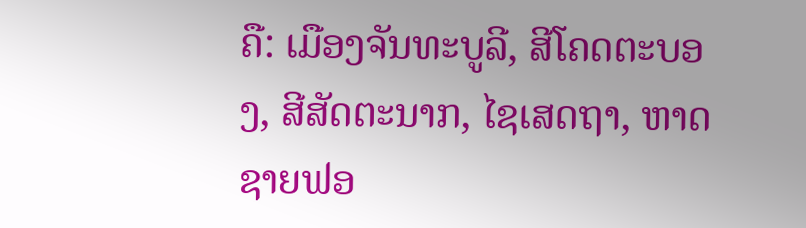ຄື: ເມືອງຈັນທະບູລີ, ສີໂຄດຕະບອງ, ສີສັດຕະນາກ, ໄຊເສດຖາ, ຫາດຊາຍຟອ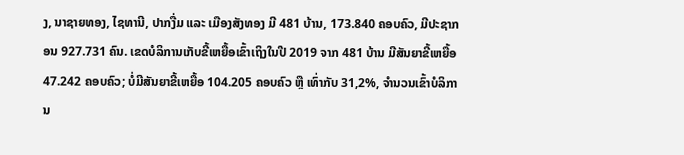ງ, ນາຊາຍທອງ, ໄຊທານີ, ປາກງື່ມ ແລະ ເມືອງສັງທອງ ມີ 481 ບ້ານ, 173.840 ຄອບຄົວ, ມີປະຊາກອນ 927.731 ຄົນ. ເຂດບໍລິການເກັບຂີ້ເຫຍື້ອເຂົ້າເຖິງໃນປີ 2019 ຈາກ 481 ບ້ານ ມີສັນຍາຂີ້ເຫຍື້ອ 47.242 ຄອບຄົວ; ບໍ່ມີສັນຍາຂີ້ເຫຍື້ອ 104.205 ຄອບຄົວ ຫຼື ເທົ່າກັບ 31,2%, ຈຳນວນເຂົ້າບໍລິການ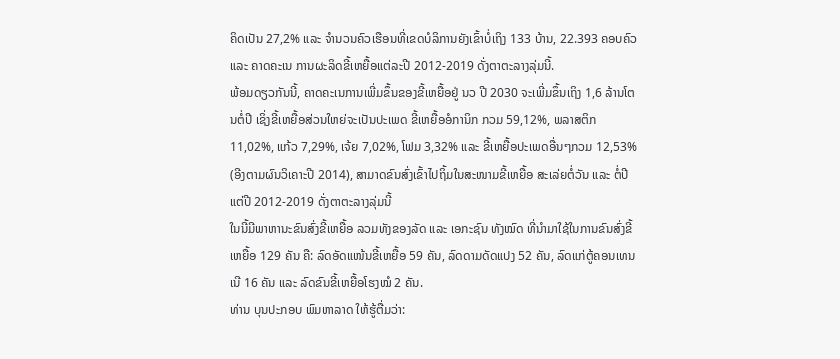ຄິດເປັນ 27,2% ແລະ ຈໍານວນຄົວເຮືອນທີ່ເຂດບໍລິການຍັງເຂົ້າບໍ່ເຖິງ 133 ບ້ານ, 22.393 ຄອບຄົວ ແລະ ຄາດຄະເນ ການຜະລິດຂີ້ເຫຍື້ອແຕ່ລະປີ 2012-2019 ດັ່ງຕາຕະລາງລຸ່ມນີ້.
ພ້ອມດຽວກັນນີ້, ຄາດຄະເນການເພີ່ມຂຶ້ນຂອງຂີ້ເຫຍື້ອຢູ່ ນວ ປີ 2030 ຈະເພີ່ມຂຶ້ນເຖິງ 1,6 ລ້ານໂຕນຕໍ່ປີ ເຊິ່ງຂີ້ເຫຍື້ອສ່ວນໃຫຍ່ຈະເປັນປະເພດ ຂີ້ເຫຍື້ອອໍການິກ ກວມ 59,12%, ພລາສຕິກ 11,02%, ແກ້ວ 7,29%, ເຈ້ຍ 7,02%, ໂຟມ 3,32% ແລະ ຂີ້ເຫຍື້ອປະເພດອື່ນໆກວມ 12,53% (ອີງຕາມຜົນວິເຄາະປີ 2014), ສາມາດຂົນສົ່ງເຂົ້າໄປຖິ້ມໃນສະໜາມຂີ້ເຫຍື້ອ ສະເລ່ຍຕໍ່ວັນ ແລະ ຕໍ່ປີ ແຕ່ປີ 2012-2019 ດັ່ງຕາຕະລາງລຸ່ມນີ້
ໃນນີ້ມີພາຫານະຂົນສົ່ງຂີ້ເຫຍື້ອ ລວມທັງຂອງລັດ ແລະ ເອກະຊົນ ທັງໝົດ ທີ່ນໍາມາໃຊ້ໃນການຂົນສົ່ງຂີ້ເຫຍື້ອ 129 ຄັນ ຄື: ລົດອັດແໜ້ນຂີ້ເຫຍື້ອ 59 ຄັນ, ລົດດາມດັດແປງ 52 ຄັນ, ລົດແກ່ຕູ້ຄອນເທນເນີ 16 ຄັນ ແລະ ລົດຂົນຂີ້ເຫຍື້ອໂຮງໝໍ 2 ຄັນ.
ທ່ານ ບຸນປະກອບ ພົມຫາລາດ ໃຫ້ຮູ້ຕື່ມວ່າ: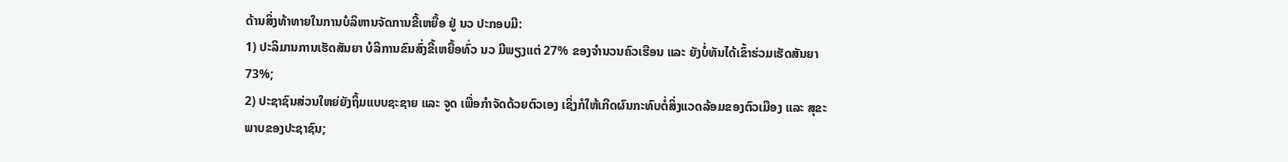ດ້ານສິ່ງທ້າທາຍໃນການບໍລິຫານຈັດການຂີ້ເຫຍື້ອ ຢູ່ ນວ ປະກອບມີ:
1) ປະລິມານການເຮັດສັນຍາ ບໍລິການຂົນສົ່ງຂີ້ເຫຍື້ອທົ່ວ ນວ ມີພຽງແຕ່ 27% ຂອງຈຳນວນຄົວເຮືອນ ແລະ ຍັງບໍ່ທັນໄດ້ເຂົ້າຮ່ວມເຮັດສັນຍາ 73%;
2) ປະຊາຊົນສ່ວນໃຫຍ່ຍັງຖິ້ມແບບຊະຊາຍ ແລະ ຈູດ ເພື່ອກຳຈັດດ້ວຍຕົວເອງ ເຊິ່ງກໍໃຫ້ເກີດຜົນກະທົບຕໍ່ສິ່ງແວດລ້ອມຂອງຕົວເມືອງ ແລະ ສຸຂະພາບຂອງປະຊາຊົນ;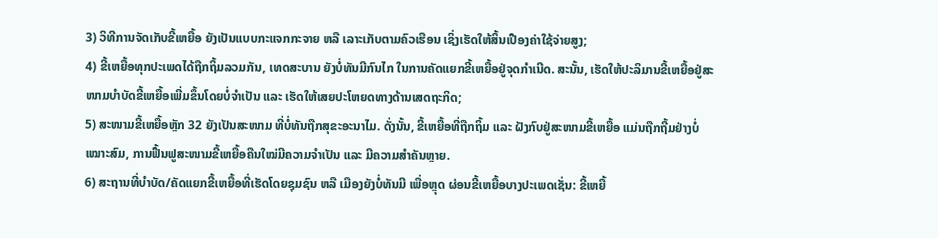3) ວິທີການຈັດເກັບຂີ້ເຫຍື້ອ ຍັງເປັນແບບກະແຈກກະຈາຍ ຫລື ເລາະເກັບຕາມຄົວເຮືອນ ເຊິ່ງເຮັດໃຫ້ສິ້ນເປືອງຄ່າໃຊ້ຈ່າຍສູງ;
4) ຂີ້ເຫຍື້ອທຸກປະເພດໄດ້ຖືກຖິ້ມລວມກັນ, ເທດສະບານ ຍັງບໍ່ທັນມີກົນໄກ ໃນການຄັດແຍກຂີ້ເຫຍື້ອຢູ່ຈຸດກຳເນີດ. ສະນັ້ນ, ເຮັດໃຫ້ປະລິມານຂີ້ເຫຍື້ອຢູ່ສະໜາມບຳບັດຂີ້ເຫຍື້ອເພີ່ມຂຶ້ນໂດຍບໍ່ຈຳເປັນ ແລະ ເຮັດໃຫ້ເສຍປະໂຫຍດທາງດ້ານເສດຖະກິດ;
5) ສະໜາມຂີ້ເຫຍື້ອຫຼັກ 32 ຍັງເປັນສະໜາມ ທີ່ບໍ່ທັນຖືກສຸຂະອະນາໄມ. ດັ່ງນັ້ນ, ຂີ້ເຫຍື້ອທີ່ຖືກຖິ້ມ ແລະ ຝັງກົບຢູ່ສະໜາມຂີ້ເຫຍື້ອ ແມ່ນຖືກຖີ້ມຢ່າງບໍ່ເໝາະສົມ, ການຟື້ນຟູສະໜາມຂີ້ເຫຍື້ອຄືນໃໝ່ມີຄວາມຈໍາເປັນ ແລະ ມີຄວາມສຳຄັນຫຼາຍ.
6) ສະຖານທີ່ບໍາບັດ/ຄັດແຍກຂີ້ເຫຍື້ອທີ່ເຮັດໂດຍຊຸມຊົນ ຫລື ເມືອງຍັງບໍ່ທັນມີ ເພື່ອຫຼຸດ ຜ່ອນຂີ້ເຫຍື້ອບາງປະເພດເຊັ່ນ: ຂີ້ເຫຍື້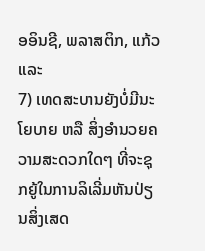ອອິນຊີ, ພລາສຕິກ, ແກ້ວ ແລະ
7) ເທດສະບານຍັງບໍ່ມີນະໂຍບາຍ ຫລື ສິ່ງອຳນວຍຄວາມສະດວກໃດໆ ທີ່ຈະຊຸກຍູ້ໃນການລິເລີ່ມຫັນປ່ຽນສິ່ງເສດ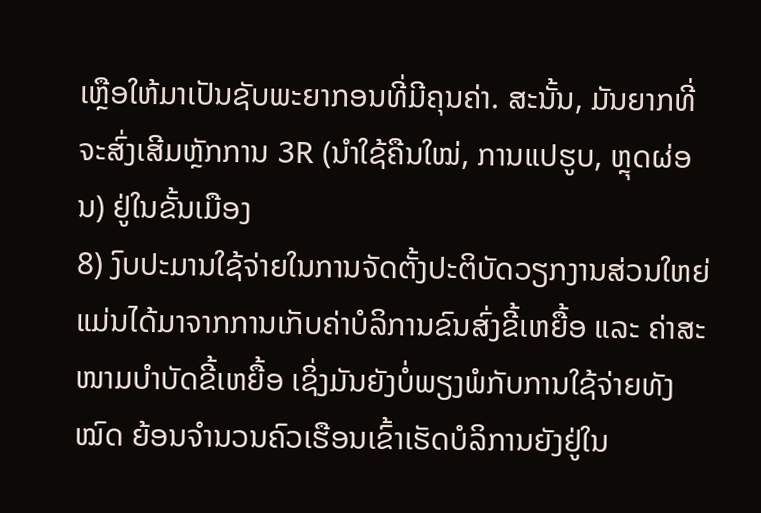ເຫຼືອໃຫ້ມາເປັນຊັບພະຍາກອນທີ່ມີຄຸນຄ່າ. ສະນັ້ນ, ມັນຍາກທີ່ຈະສົ່ງເສີມຫຼັກການ 3R (ນຳໃຊ້ຄືນໃໝ່, ການແປຮູບ, ຫຼຸດຜ່ອນ) ຢູ່ໃນຂັ້ນເມືອງ
8) ງົບປະມານໃຊ້ຈ່າຍໃນການຈັດຕັ້ງປະຕິບັດວຽກງານສ່ວນໃຫຍ່ ແມ່ນໄດ້ມາຈາກການເກັບຄ່າບໍລິການຂົນສົ່ງຂີ້ເຫຍື້ອ ແລະ ຄ່າສະໜາມບຳບັດຂີ້ເຫຍື້ອ ເຊິ່ງມັນຍັງບໍ່ພຽງພໍກັບການໃຊ້ຈ່າຍທັງໝົດ ຍ້ອນຈຳນວນຄົວເຮືອນເຂົ້າເຮັດບໍລິການຍັງຢູ່ໃນ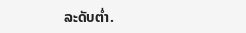ລະດັບຕໍ່າ.